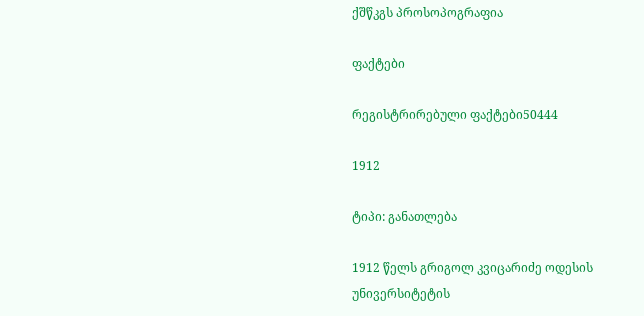ქშწკგს პროსოპოგრაფია

ფაქტები

რეგისტრირებული ფაქტები50444

1912

ტიპი: განათლება

1912 წელს გრიგოლ კვიცარიძე ოდესის უნივერსიტეტის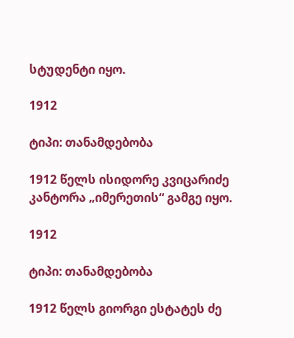სტუდენტი იყო.

1912

ტიპი: თანამდებობა

1912 წელს ისიდორე კვიცარიძე კანტორა „იმერეთის“ გამგე იყო.

1912

ტიპი: თანამდებობა

1912 წელს გიორგი ესტატეს ძე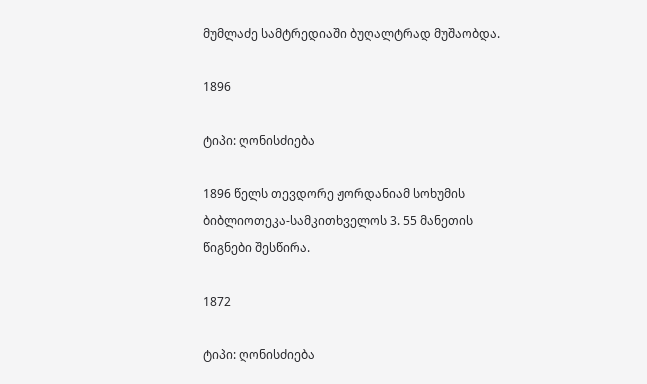მუმლაძე სამტრედიაში ბუღალტრად მუშაობდა.

1896

ტიპი: ღონისძიება

1896 წელს თევდორე ჟორდანიამ სოხუმის ბიბლიოთეკა-სამკითხველოს 3. 55 მანეთის წიგნები შესწირა.

1872

ტიპი: ღონისძიება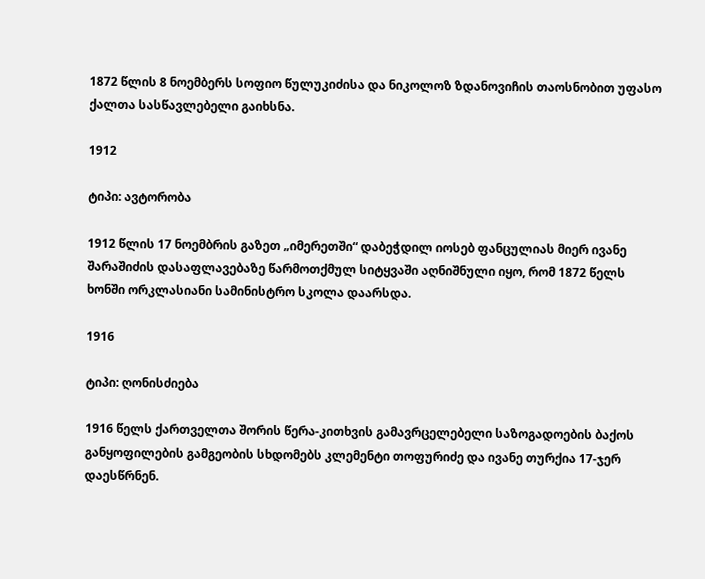1872 წლის 8 ნოემბერს სოფიო წულუკიძისა და ნიკოლოზ ზდანოვიჩის თაოსნობით უფასო ქალთა სასწავლებელი გაიხსნა.

1912

ტიპი: ავტორობა

1912 წლის 17 ნოემბრის გაზეთ „იმერეთში“ დაბეჭდილ იოსებ ფანცულიას მიერ ივანე შარაშიძის დასაფლავებაზე წარმოთქმულ სიტყვაში აღნიშნული იყო, რომ 1872 წელს ხონში ორკლასიანი სამინისტრო სკოლა დაარსდა.

1916

ტიპი: ღონისძიება

1916 წელს ქართველთა შორის წერა-კითხვის გამავრცელებელი საზოგადოების ბაქოს განყოფილების გამგეობის სხდომებს კლემენტი თოფურიძე და ივანე თურქია 17-ჯერ დაესწრნენ.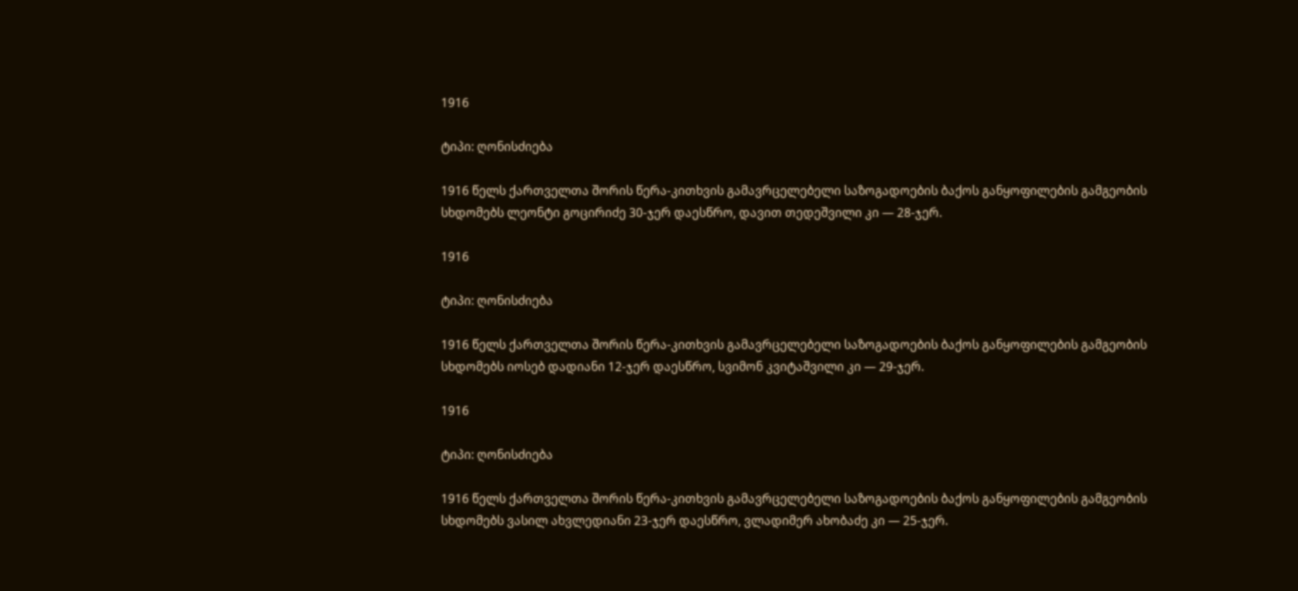1916

ტიპი: ღონისძიება

1916 წელს ქართველთა შორის წერა-კითხვის გამავრცელებელი საზოგადოების ბაქოს განყოფილების გამგეობის სხდომებს ლეონტი გოცირიძე 30-ჯერ დაესწრო, დავით თედეშვილი კი — 28-ჯერ.

1916

ტიპი: ღონისძიება

1916 წელს ქართველთა შორის წერა-კითხვის გამავრცელებელი საზოგადოების ბაქოს განყოფილების გამგეობის სხდომებს იოსებ დადიანი 12-ჯერ დაესწრო, სვიმონ კვიტაშვილი კი — 29-ჯერ.

1916

ტიპი: ღონისძიება

1916 წელს ქართველთა შორის წერა-კითხვის გამავრცელებელი საზოგადოების ბაქოს განყოფილების გამგეობის სხდომებს ვასილ ახვლედიანი 23-ჯერ დაესწრო, ვლადიმერ ახობაძე კი — 25-ჯერ.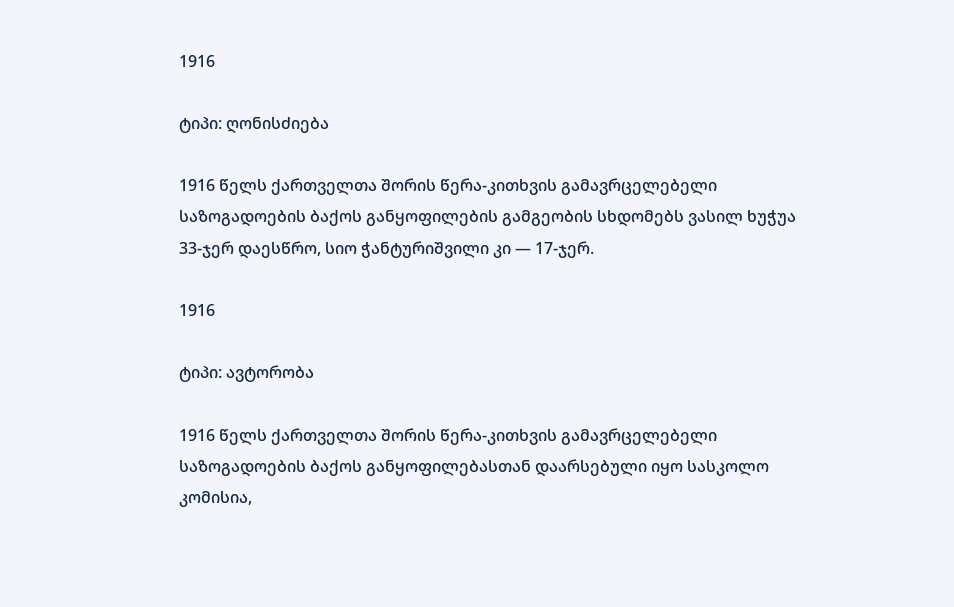1916

ტიპი: ღონისძიება

1916 წელს ქართველთა შორის წერა-კითხვის გამავრცელებელი საზოგადოების ბაქოს განყოფილების გამგეობის სხდომებს ვასილ ხუჭუა 33-ჯერ დაესწრო, სიო ჭანტურიშვილი კი — 17-ჯერ.

1916

ტიპი: ავტორობა

1916 წელს ქართველთა შორის წერა-კითხვის გამავრცელებელი საზოგადოების ბაქოს განყოფილებასთან დაარსებული იყო სასკოლო კომისია,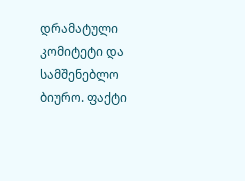დრამატული კომიტეტი და სამშენებლო ბიურო. ფაქტი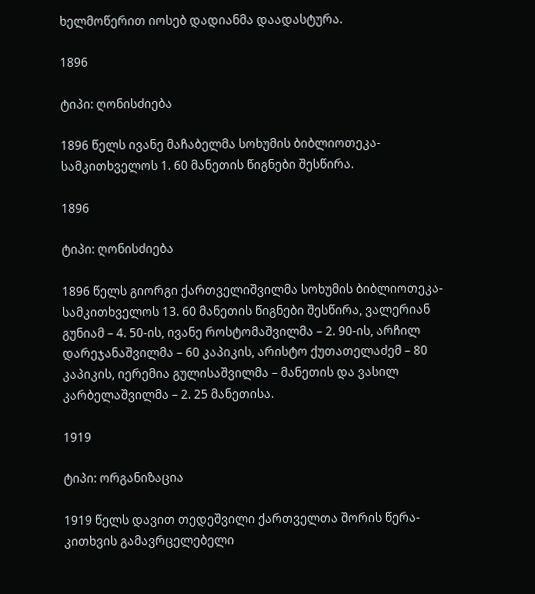ხელმოწერით იოსებ დადიანმა დაადასტურა.

1896

ტიპი: ღონისძიება

1896 წელს ივანე მაჩაბელმა სოხუმის ბიბლიოთეკა-სამკითხველოს 1. 60 მანეთის წიგნები შესწირა.

1896

ტიპი: ღონისძიება

1896 წელს გიორგი ქართველიშვილმა სოხუმის ბიბლიოთეკა-სამკითხველოს 13. 60 მანეთის წიგნები შესწირა, ვალერიან გუნიამ – 4. 50-ის, ივანე როსტომაშვილმა – 2. 90-ის, არჩილ დარეჯანაშვილმა – 60 კაპიკის, არისტო ქუთათელაძემ – 80 კაპიკის, იერემია გულისაშვილმა – მანეთის და ვასილ კარბელაშვილმა – 2. 25 მანეთისა.

1919

ტიპი: ორგანიზაცია

1919 წელს დავით თედეშვილი ქართველთა შორის წერა-კითხვის გამავრცელებელი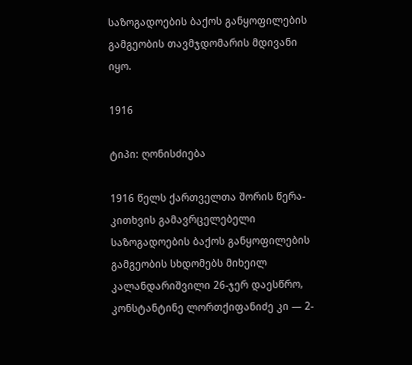საზოგადოების ბაქოს განყოფილების გამგეობის თავმჯდომარის მდივანი იყო.

1916

ტიპი: ღონისძიება

1916 წელს ქართველთა შორის წერა-კითხვის გამავრცელებელი საზოგადოების ბაქოს განყოფილების გამგეობის სხდომებს მიხეილ კალანდარიშვილი 26-ჯერ დაესწრო, კონსტანტინე ლორთქიფანიძე კი — 2-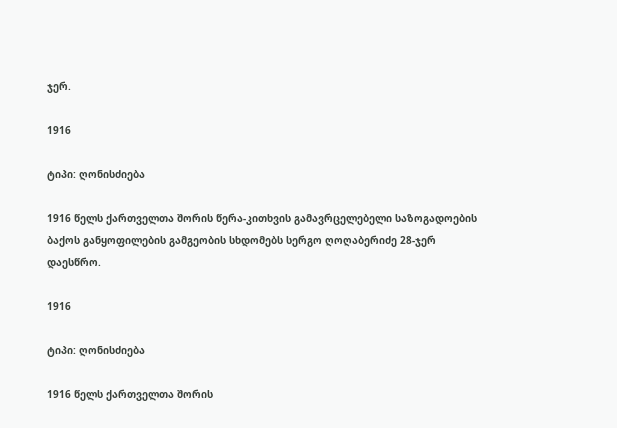ჯერ.

1916

ტიპი: ღონისძიება

1916 წელს ქართველთა შორის წერა-კითხვის გამავრცელებელი საზოგადოების ბაქოს განყოფილების გამგეობის სხდომებს სერგო ღოღაბერიძე 28-ჯერ დაესწრო.

1916

ტიპი: ღონისძიება

1916 წელს ქართველთა შორის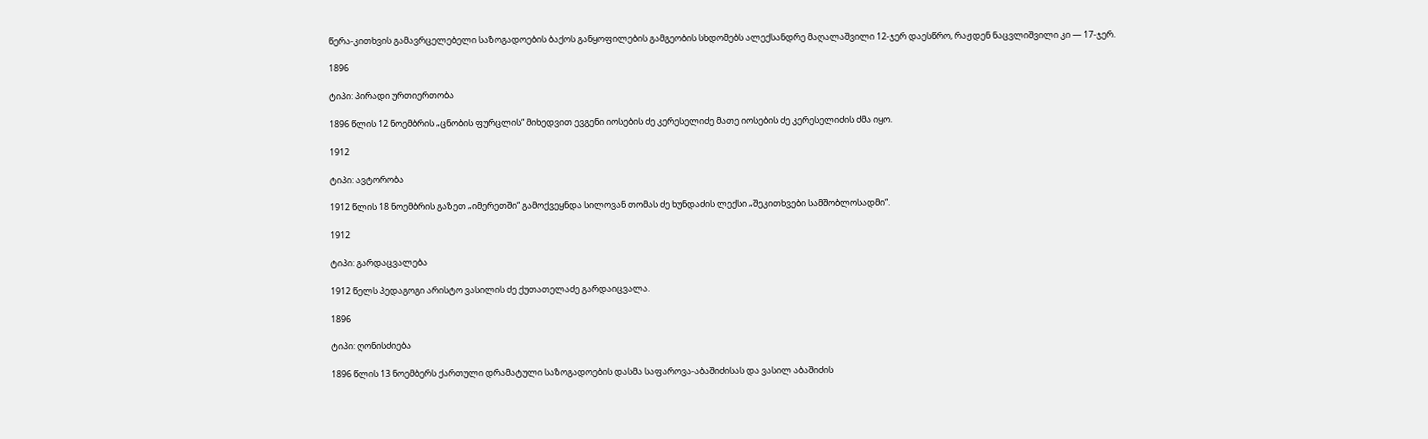წერა-კითხვის გამავრცელებელი საზოგადოების ბაქოს განყოფილების გამგეობის სხდომებს ალექსანდრე მაღალაშვილი 12-ჯერ დაესწრო, რაჟდენ ნაცვლიშვილი კი — 17-ჯერ.

1896

ტიპი: პირადი ურთიერთობა

1896 წლის 12 ნოემბრის „ცნობის ფურცლის“ მიხედვით ევგენი იოსების ძე კერესელიძე მათე იოსების ძე კერესელიძის ძმა იყო.

1912

ტიპი: ავტორობა

1912 წლის 18 ნოემბრის გაზეთ „იმერეთში“ გამოქვეყნდა სილოვან თომას ძე ხუნდაძის ლექსი „შეკითხვები სამშობლოსადმი“.

1912

ტიპი: გარდაცვალება

1912 წელს პედაგოგი არისტო ვასილის ძე ქუთათელაძე გარდაიცვალა.

1896

ტიპი: ღონისძიება

1896 წლის 13 ნოემბერს ქართული დრამატული საზოგადოების დასმა საფაროვა-აბაშიძისას და ვასილ აბაშიძის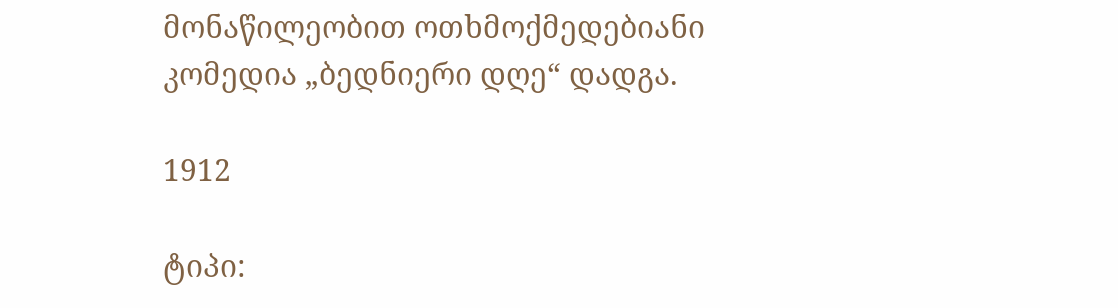მონაწილეობით ოთხმოქმედებიანი კომედია „ბედნიერი დღე“ დადგა.

1912

ტიპი: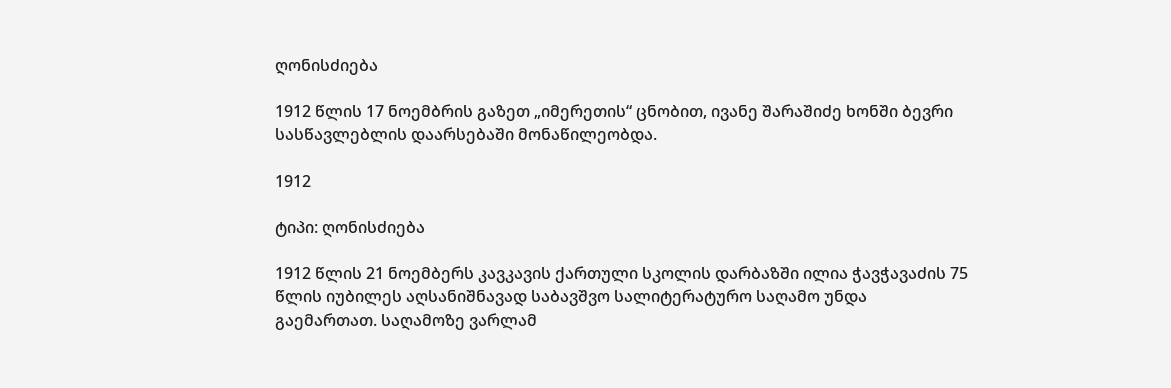ღონისძიება

1912 წლის 17 ნოემბრის გაზეთ „იმერეთის“ ცნობით, ივანე შარაშიძე ხონში ბევრი სასწავლებლის დაარსებაში მონაწილეობდა.

1912

ტიპი: ღონისძიება

1912 წლის 21 ნოემბერს კავკავის ქართული სკოლის დარბაზში ილია ჭავჭავაძის 75 წლის იუბილეს აღსანიშნავად საბავშვო სალიტერატურო საღამო უნდა გაემართათ. საღამოზე ვარლამ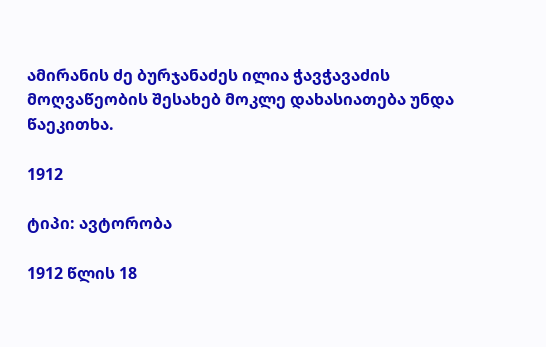ამირანის ძე ბურჯანაძეს ილია ჭავჭავაძის მოღვაწეობის შესახებ მოკლე დახასიათება უნდა წაეკითხა.

1912

ტიპი: ავტორობა

1912 წლის 18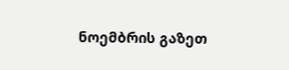ნოემბრის გაზეთ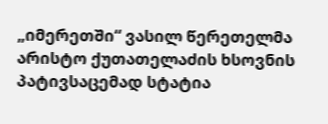„იმერეთში“ ვასილ წერეთელმა არისტო ქუთათელაძის ხსოვნის პატივსაცემად სტატია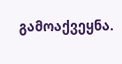გამოაქვეყნა.